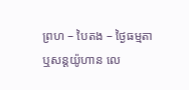ព្រហ – បៃតង – ថ្ងៃធម្មតា
ឬសន្ដយ៉ូហាន លេ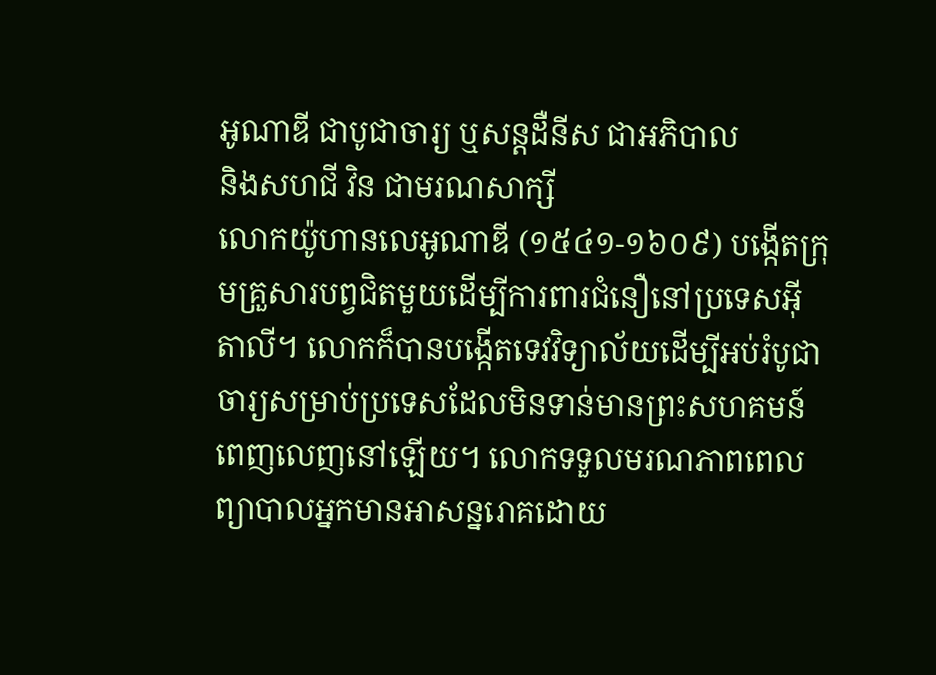អូណាឌី ជាបូជាចារ្យ ឬសន្តដឺនីស ជាអភិបាល
និងសហជី វិន ជាមរណសាក្សី
លោកយ៉ូហានលេអូណាឌី (១៥៤១-១៦០៩) បង្កើតក្រុមគ្រួសារបព្វជិតមួយដើម្បីការពារជំនឿនៅប្រទេសអ៊ីតាលី។ លោកក៏បានបង្កើតទេវវិទ្យាល័យដើម្បីអប់រំបូជាចារ្យសម្រាប់ប្រទេសដែលមិនទាន់មានព្រះសហគមន៍ពេញលេញនៅឡើយ។ លោកទទួលមរណភាពពេលព្យាបាលអ្នកមានអាសន្នរោគដោយ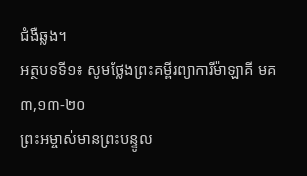ជំងឺឆ្លង។
អត្ថបទទី១៖ សូមថ្លែងព្រះគម្ពីរព្យាការីម៉ាឡាគី មគ ៣,១៣-២០
ព្រះអម្ចាស់មានព្រះបន្ទូល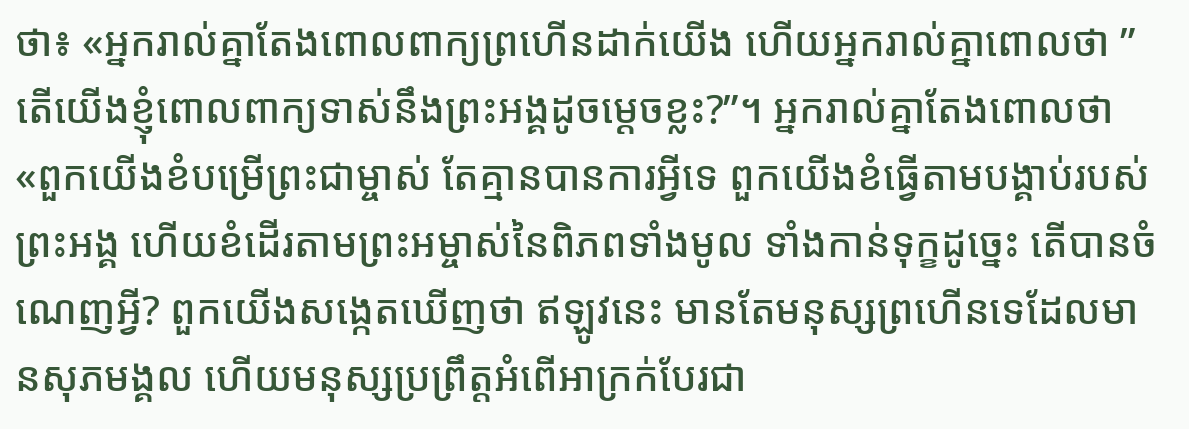ថា៖ «អ្នករាល់គ្នាតែងពោលពាក្យព្រហើនដាក់យើង ហើយអ្នករាល់គ្នាពោលថា ”តើយើងខ្ញុំពោលពាក្យទាស់នឹងព្រះអង្គដូចម្ដេចខ្លះ?”។ អ្នករាល់គ្នាតែងពោលថា «ពួកយើងខំបម្រើព្រះជាម្ចាស់ តែគ្មានបានការអ្វីទេ ពួកយើងខំធ្វើតាមបង្គាប់របស់ព្រះអង្គ ហើយខំដើរតាមព្រះអម្ចាស់នៃពិភពទាំងមូល ទាំងកាន់ទុក្ខដូច្នេះ តើបានចំណេញអ្វី? ពួកយើងសង្កេតឃើញថា ឥឡូវនេះ មានតែមនុស្សព្រហើនទេដែលមានសុភមង្គល ហើយមនុស្សប្រព្រឹត្តអំពើអាក្រក់បែរជា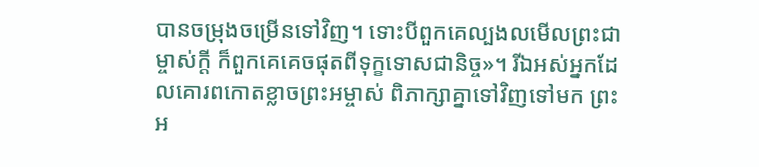បានចម្រុងចម្រើនទៅវិញ។ ទោះបីពួកគេល្បងលមើលព្រះជាម្ចាស់ក្ដី ក៏ពួកគេគេចផុតពីទុក្ខទោសជានិច្ច»។ រីឯអស់អ្នកដែលគោរពកោតខ្លាចព្រះអម្ចាស់ ពិភាក្សាគ្នាទៅវិញទៅមក ព្រះអ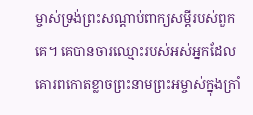ម្ចាស់ទ្រង់ព្រះសណ្ដាប់ពាក្យសម្ដីរបស់ពួកគេ។ គេបានចារឈ្មោះរបស់អស់អ្នកដែលគោរពកោតខ្លាចព្រះនាមព្រះអម្ចាស់ក្នុងក្រាំ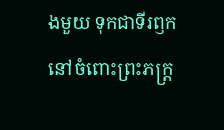ងមួយ ទុកជាទីរឭកនៅចំពោះព្រះភក្រ្ត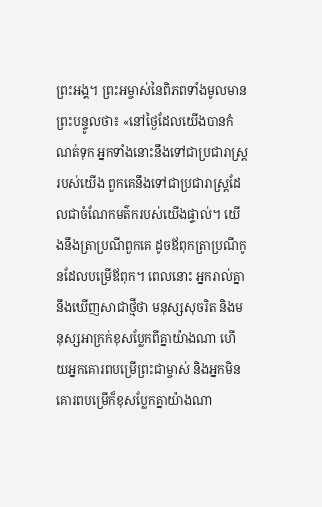ព្រះអង្គ។ ព្រះអម្ចាស់នៃពិភពទាំងមូលមានព្រះបន្ទូលថា៖ «នៅថ្ងៃដែលយើងបានកំណត់ទុក អ្នកទាំងនោះនឹងទៅជាប្រជារាស្រ្ដរបស់យើង ពួកគេនឹងទៅជាប្រជារាស្រ្ដដែលជាចំណែកមត៌ករបស់យើងផ្ទាល់។ យើងនឹងត្រាប្រណីពួកគេ ដូចឪពុកត្រាប្រណីកូនដែលបម្រើឪពុក។ ពេលនោះ អ្នករាល់គ្នានឹងឃើញសាជាថ្មីថា មនុស្សសុចរិត និងមនុស្សអាក្រក់ខុសប្លែកពីគ្នាយ៉ាងណា ហើយអ្នកគោរពបម្រើព្រះជាម្ចាស់ និងអ្នកមិនគោរពបម្រើក៏ខុសប្លែកគ្នាយ៉ាងណា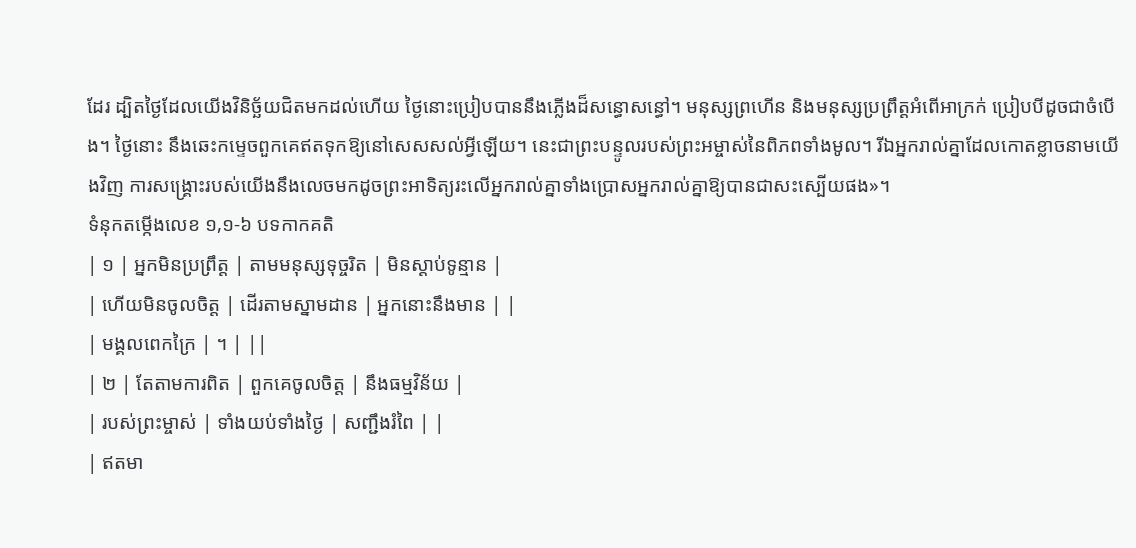ដែរ ដ្បិតថ្ងៃដែលយើងវិនិច្ឆ័យជិតមកដល់ហើយ ថ្ងៃនោះប្រៀបបាននឹងភ្លើងដ៏សន្ធោសន្ធៅ។ មនុស្សព្រហើន និងមនុស្សប្រព្រឹត្ដអំពើអាក្រក់ ប្រៀបបីដូចជាចំបើង។ ថ្ងៃនោះ នឹងឆេះកម្ទេចពួកគេឥតទុកឱ្យនៅសេសសល់អ្វីឡើយ។ នេះជាព្រះបន្ទូលរបស់ព្រះអម្ចាស់នៃពិភពទាំងមូល។ រីឯអ្នករាល់គ្នាដែលកោតខ្លាចនាមយើងវិញ ការសង្គ្រោះរបស់យើងនឹងលេចមកដូចព្រះអាទិត្យរះលើអ្នករាល់គ្នាទាំងប្រោសអ្នករាល់គ្នាឱ្យបានជាសះស្បើយផង»។
ទំនុកតម្កើងលេខ ១,១-៦ បទកាកគតិ
| ១ | អ្នកមិនប្រព្រឹត្ត | តាមមនុស្សទុច្ចរិត | មិនស្ដាប់ទូន្មាន |
| ហើយមិនចូលចិត្ត | ដើរតាមស្នាមដាន | អ្នកនោះនឹងមាន | |
| មង្គលពេកក្រៃ | ។ | ||
| ២ | តែតាមការពិត | ពួកគេចូលចិត្ត | នឹងធម្មវិន័យ |
| របស់ព្រះម្ចាស់ | ទាំងយប់ទាំងថ្ងៃ | សញ្ជឹងរំពៃ | |
| ឥតមា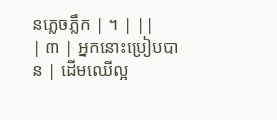នភ្លេចភ្លឹក | ។ | ||
| ៣ | អ្នកនោះប្រៀបបាន | ដើមឈើល្អ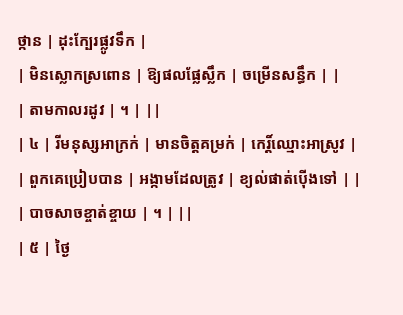ថ្កាន | ដុះក្បែរផ្លូវទឹក |
| មិនស្លោកស្រពោន | ឱ្យផលផ្លែស្លឹក | ចម្រើនសន្ធឹក | |
| តាមកាលរដូវ | ។ | ||
| ៤ | រីមនុស្សអាក្រក់ | មានចិត្តគម្រក់ | កេរិ៍្ដឈ្មោះអាស្រូវ |
| ពួកគេប្រៀបបាន | អង្កាមដែលត្រូវ | ខ្យល់ផាត់ប៉ើងទៅ | |
| បាចសាចខ្ចាត់ខ្ចាយ | ។ | ||
| ៥ | ថ្ងៃ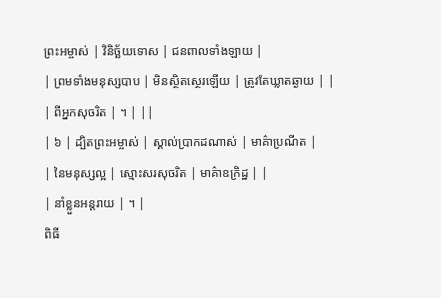ព្រះអម្ចាស់ | វិនិច្ឆ័យទោស | ជនពាលទាំងឡាយ |
| ព្រមទាំងមនុស្សបាប | មិនស្ថិតស្ថេរឡើយ | ត្រូវតែឃ្លាតឆ្ងាយ | |
| ពីអ្នកសុចរិត | ។ | ||
| ៦ | ដ្បិតព្រះអម្ចាស់ | ស្គាល់ប្រាកដណាស់ | មាគ៌ាប្រណីត |
| នៃមនុស្សល្អ | ស្មោះសរសុចរិត | មាគ៌ាឧក្រិដ្ឋ | |
| នាំខ្លួនអន្ដរាយ | ។ |
ពិធី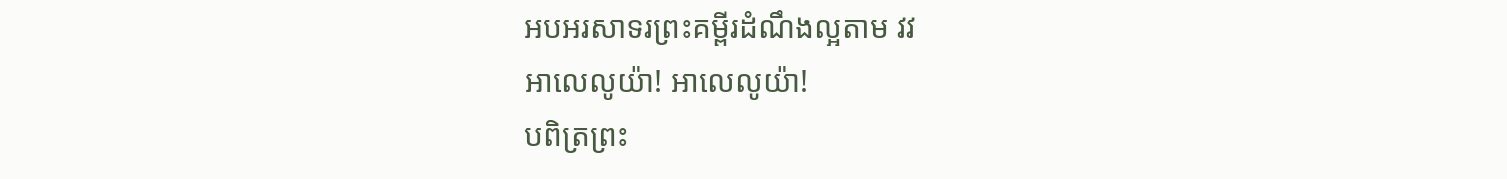អបអរសាទរព្រះគម្ពីរដំណឹងល្អតាម វវ
អាលេលូយ៉ា! អាលេលូយ៉ា!
បពិត្រព្រះ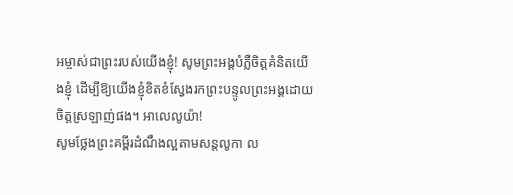អម្ចាស់ជាព្រះរបស់យើងខ្ញុំ! សូមព្រះអង្គបំភ្លឺចិត្តគំនិតយើងខ្ញុំ ដើម្បីឱ្យយើងខ្ញុំខិតខំស្វែងរកព្រះបន្ទូលព្រះអង្គដោយចិត្តស្រឡាញ់ផង។ អាលេលូយ៉ា!
សូមថ្លែងព្រះគម្ពីរដំណឹងល្អតាមសន្តលូកា ល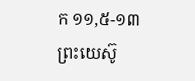ក ១១,៥-១៣
ព្រះយេស៊ូ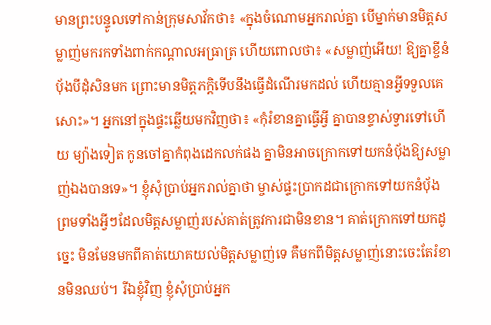មានព្រះបន្ទូលទៅកាន់ក្រុមសាវ័កថា៖ «ក្នុងចំណោមអ្នករាល់គ្នា បើម្នាក់មានមិត្តសម្លាញ់មករកទាំងពាក់កណ្ដាលអធ្រាត្រ ហើយពោលថា៖ «សម្លាញ់អើយ! ឱ្យគ្នាខ្ចីនំប័ុងបីដុំសិនមក ព្រោះមានមិត្តភក្ដិទើបនឹងធ្វើដំណើរមកដល់ ហើយគ្មានអ្វីទទួលគេសោះ»។ អ្នកនៅក្នុងផ្ទះឆ្លើយមកវិញថា៖ «កុំរំខានគ្នាធ្វើអ្វី គ្នាបានខ្ទាស់ទ្វារទៅហើយ ម្យ៉ាងទៀត កូនចៅគ្នាកំពុងដេកលក់ផង គ្នាមិនអាចក្រោកទៅយកនំប័ុងឱ្យសម្លាញ់ឯងបានទេ»។ ខ្ញុំសុំប្រាប់អ្នករាល់គ្នាថា ម្ចាស់ផ្ទះប្រាកដជាក្រោកទៅយកនំប័ុង ព្រមទាំងអ្វីៗដែលមិត្តសម្លាញ់របស់គាត់ត្រូវការជាមិនខាន។ គាត់ក្រោកទៅយកដូច្នេះ មិនមែនមកពីគាត់យោគយល់មិត្តសម្លាញ់ទេ គឺមកពីមិត្ដសម្លាញ់នោះចេះតែរំខានមិនឈប់។ រីឯខ្ញុំវិញ ខ្ញុំសុំប្រាប់អ្នក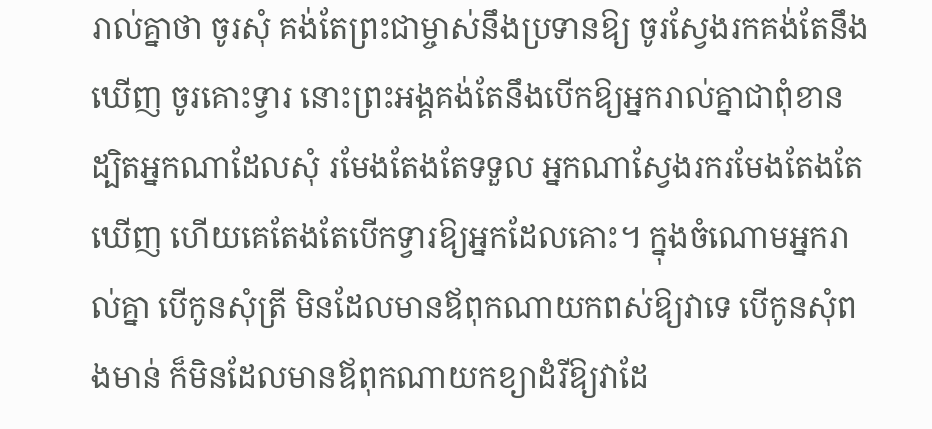រាល់គ្នាថា ចូរសុំ គង់តែព្រះជាម្ចាស់នឹងប្រទានឱ្យ ចូរស្វែងរកគង់តែនឹងឃើញ ចូរគោះទ្វារ នោះព្រះអង្គគង់តែនឹងបើកឱ្យអ្នករាល់គ្នាជាពុំខាន ដ្បិតអ្នកណាដែលសុំ រមែងតែងតែទទួល អ្នកណាស្វែងរករមែងតែងតែឃើញ ហើយគេតែងតែបើកទ្វារឱ្យអ្នកដែលគោះ។ ក្នុងចំណោមអ្នករាល់គ្នា បើកូនសុំត្រី មិនដែលមានឪពុកណាយកពស់ឱ្យវាទេ បើកូនសុំពងមាន់ ក៏មិនដែលមានឪពុកណាយកខ្យាដំរីឱ្យវាដែ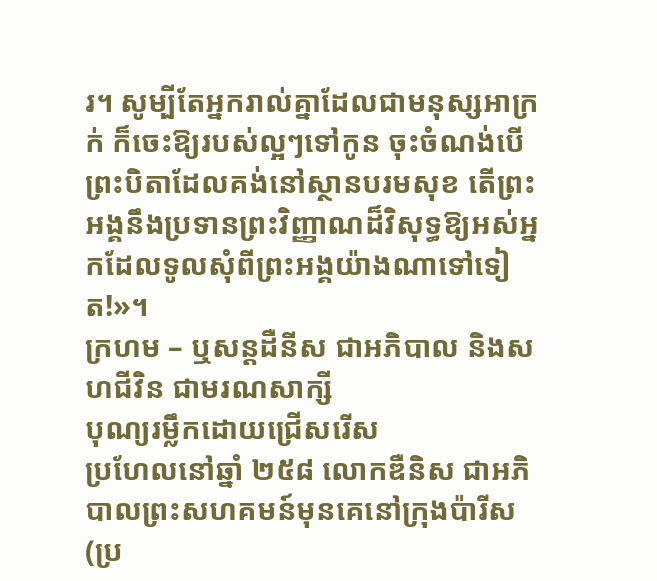រ។ សូម្បីតែអ្នករាល់គ្នាដែលជាមនុស្សអាក្រក់ ក៏ចេះឱ្យរបស់ល្អៗទៅកូន ចុះចំណង់បើព្រះបិតាដែលគង់នៅស្ថានបរមសុខ តើព្រះអង្គនឹងប្រទានព្រះវិញ្ញាណដ៏វិសុទ្ធឱ្យអស់អ្នកដែលទូលសុំពីព្រះអង្គយ៉ាងណាទៅទៀត!»។
ក្រហម – ឬសន្ដដឺនីស ជាអភិបាល និងសហជីវិន ជាមរណសាក្សី
បុណ្យរម្លឹកដោយជ្រើសរើស
ប្រហែលនៅឆ្នាំ ២៥៨ លោកឌឺនិស ជាអភិបាលព្រះសហគមន៍មុនគេនៅក្រុងប៉ារីស (ប្រ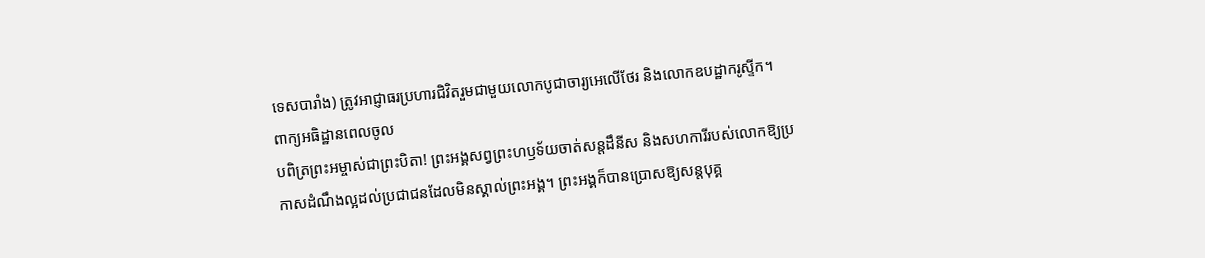ទេសបារាំង) ត្រូវអាជ្ញាធរប្រហារជិវិតរួមជាមួយលោកបូជាចារ្យអេលើថែរ និងលោកឧបដ្ឋាករូស្ទីក។
ពាក្យអធិដ្ឋានពេលចូល
បពិត្រព្រះអម្ចាស់ជាព្រះបិតា! ព្រះអង្គសព្វព្រះហឫទ័យចាត់សន្តដឹនីស និងសហការីរបស់លោកឱ្យប្រកាសដំណឹងល្អដល់ប្រជាជនដែលមិនស្គាល់ព្រះអង្គ។ ព្រះអង្គក៏បានប្រោសឱ្យសន្តបុគ្គ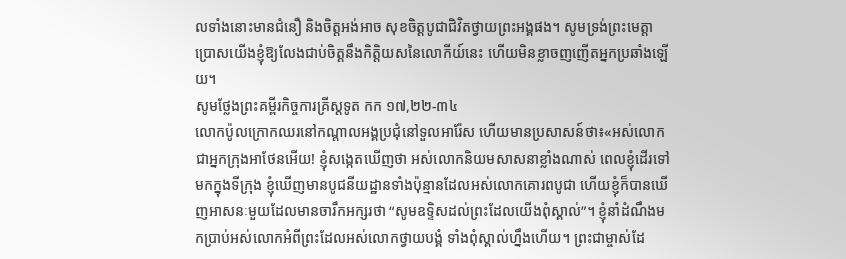លទាំងនោះមានជំនឿ និងចិត្តអង់អាច សុខចិត្តបូជាជិវិតថ្វាយព្រះអង្គផង។ សូមទ្រង់ព្រះមេត្តាប្រោសយើងខ្ញុំឱ្យលែងជាប់ចិត្តនឹងកិត្តិយសនៃលោកីយ៍នេះ ហើយមិនខ្លាចញញើតអ្នកប្រឆាំងឡើយ។
សូមថ្លែងព្រះគម្ពីរកិច្ចការគ្រីស្ដទូត កក ១៧,២២-៣៤
លោកប៉ូលក្រោកឈរនៅកណ្ដាលអង្គប្រជុំនៅទួលអារ៉ែស ហើយមានប្រសាសន៍ថា៖«អស់លោកជាអ្នកក្រុងអាថែនអើយ! ខ្ញុំសង្កេតឃើញថា អស់លោកនិយមសាសនាខ្លាំងណាស់ ពេលខ្ញុំដើរទៅមកក្នុងទីក្រុង ខ្ញុំឃើញមានបូជនីយដ្ឋានទាំងប៉ុន្មានដែលអស់លោកគោរពបូជា ហើយខ្ញុំក៏បានឃើញអាសនៈមួយដែលមានចារឹកអក្សរថា “សូមឧទ្ទិសដល់ព្រះដែលយើងពុំស្គាល់”។ ខ្ញុំនាំដំណឹងមកប្រាប់អស់លោកអំពីព្រះដែលអស់លោកថ្វាយបង្គំ ទាំងពុំស្គាល់ហ្នឹងហើយ។ ព្រះជាម្ចាស់ដែ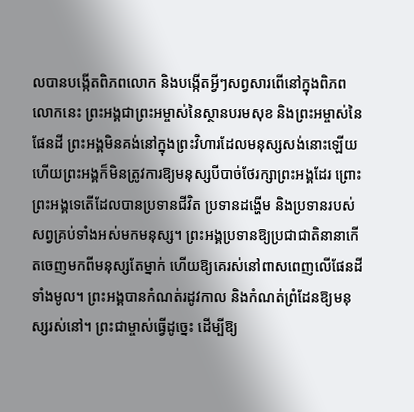លបានបង្កើតពិភពលោក និងបង្កើតអ្វីៗសព្វសារពើនៅក្នុងពិភពលោកនេះ ព្រះអង្គជាព្រះអម្ចាស់នៃស្ថានបរមសុខ និងព្រះអម្ចាស់នៃផែនដី ព្រះអង្គមិនគង់នៅក្នុងព្រះវិហារដែលមនុស្សសង់នោះឡើយ ហើយព្រះអង្គក៏មិនត្រូវការឱ្យមនុស្សបីបាច់ថែរក្សាព្រះអង្គដែរ ព្រោះព្រះអង្គទេតើដែលបានប្រទានជីវិត ប្រទានដង្ហើម និងប្រទានរបស់សព្វគ្រប់ទាំងអស់មកមនុស្ស។ ព្រះអង្គប្រទានឱ្យប្រជាជាតិនានាកើតចេញមកពីមនុស្សតែម្នាក់ ហើយឱ្យគេរស់នៅពាសពេញលើផែនដីទាំងមូល។ ព្រះអង្គបានកំណត់រដូវកាល និងកំណត់ព្រំដែនឱ្យមនុស្សរស់នៅ។ ព្រះជាម្ចាស់ធ្វើដូច្នេះ ដើម្បីឱ្យ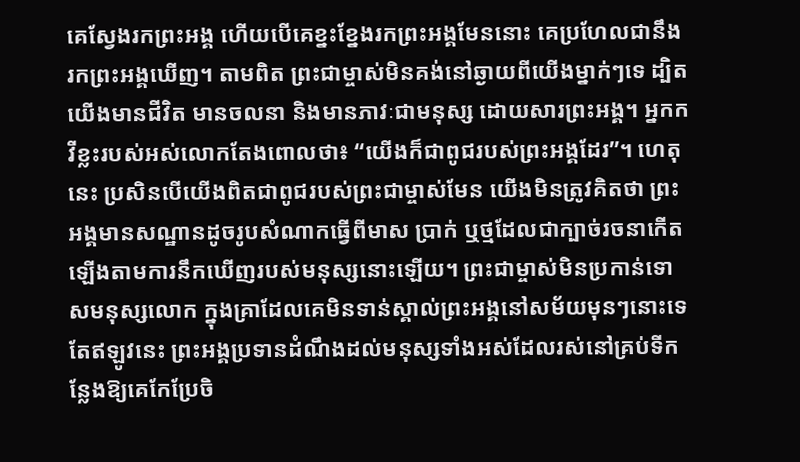គេស្វែងរកព្រះអង្គ ហើយបើគេខ្នះខ្នែងរកព្រះអង្គមែននោះ គេប្រហែលជានឹងរកព្រះអង្គឃើញ។ តាមពិត ព្រះជាម្ចាស់មិនគង់នៅឆ្ងាយពីយើងម្នាក់ៗទេ ដ្បិតយើងមានជីវិត មានចលនា និងមានភាវៈជាមនុស្ស ដោយសារព្រះអង្គ។ អ្នកកវីខ្លះរបស់អស់លោកតែងពោលថា៖ “យើងក៏ជាពូជរបស់ព្រះអង្គដែរ”។ ហេតុនេះ ប្រសិនបើយើងពិតជាពូជរបស់ព្រះជាម្ចាស់មែន យើងមិនត្រូវគិតថា ព្រះអង្គមានសណ្ឋានដូចរូបសំណាកធ្វើពីមាស ប្រាក់ ឬថ្មដែលជាក្បាច់រចនាកើតឡើងតាមការនឹកឃើញរបស់មនុស្សនោះឡើយ។ ព្រះជាម្ចាស់មិនប្រកាន់ទោសមនុស្សលោក ក្នុងគ្រាដែលគេមិនទាន់ស្គាល់ព្រះអង្គនៅសម័យមុនៗនោះទេ តែឥឡូវនេះ ព្រះអង្គប្រទានដំណឹងដល់មនុស្សទាំងអស់ដែលរស់នៅគ្រប់ទីកន្លែងឱ្យគេកែប្រែចិ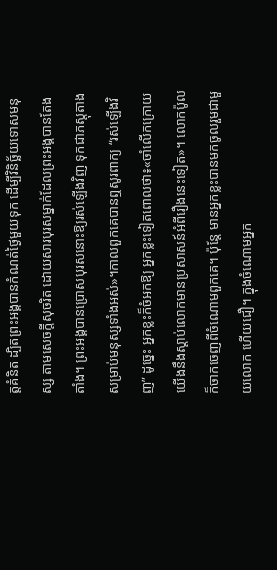ត្តគំនិត ដ្បិតព្រះអង្គបានកំណត់ថ្ងៃមួយទុក ដើម្បីវិនិច្ឆ័យទោសមនុស្ស តាមសេចក្ដីសុចរិត ដោយសារបុរសម្នាក់ដែលព្រះអង្គបានតែងតាំង។ ព្រះអង្គបានប្រោសបុរសនោះឱ្យរស់ឡើងវិញ ទុកជាភស្តុតាងសម្រាប់មនុស្សទាំងអស់»។កាលពួកគេបានឮសូរពាក្យ “រស់ឡើងវិញ” ដូច្នេះ អ្នកខ្លះក៏ចំអកឱ្យ អ្នកខ្លះទៀតពោលថា៖«ចាំលើកក្រោយ យើងនឹងស្ដាប់លោកមានប្រសាសន៍អំពីរឿងនេះទៀត»។ លោកប៉ូលក៏ចាកចេញពីចំណោមពួកគេ។ ប៉ុន្តែ មានអ្នកខ្លះបានមកចូលរួមជាមួយលោក ហើយជឿ។ ក្នុងចំណោមអ្នក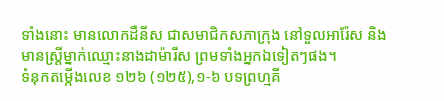ទាំងនោះ មានលោកដឺនីស ជាសមាជិកសភាក្រុង នៅទួលអារ៉ែស និងមានស្ត្រីម្នាក់ឈ្មោះនាងដាម៉ារីស ព្រមទាំងអ្នកឯទៀតៗផង។
ទំនុកតម្កើងលេខ ១២៦ (១២៥),១-៦ បទព្រហ្មគី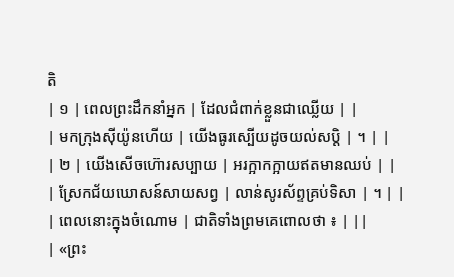តិ
| ១ | ពេលព្រះដឹកនាំអ្នក | ដែលជំពាក់ខ្លួនជាឈ្លើយ | |
| មកក្រុងស៊ីយ៉ូនហើយ | យើងធូរស្បើយដូចយល់សប្តិ | ។ | |
| ២ | យើងសើចហ៊ោរសប្បាយ | អរក្អាកក្អាយឥតមានឈប់ | |
| ស្រែកជ័យឃោសន៍សាយសព្វ | លាន់សូរស័ព្ទគ្រប់ទិសា | ។ | |
| ពេលនោះក្នុងចំណោម | ជាតិទាំងព្រមគេពោលថា ៖ | ||
| «ព្រះ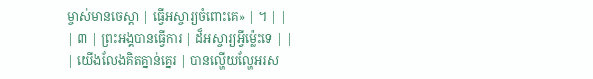ម្ចាស់មានចេស្តា | ធ្វើអស្ចារ្យចំពោះគេ» | ។ | |
| ៣ | ព្រះអង្គបានធ្វើការ | ដ៏អស្ចារ្យអ្វីម៉េ្លះទេ | |
| យើងលែងគិតគ្នាន់គ្នេរ | បានល្ហើយល្ហែអរស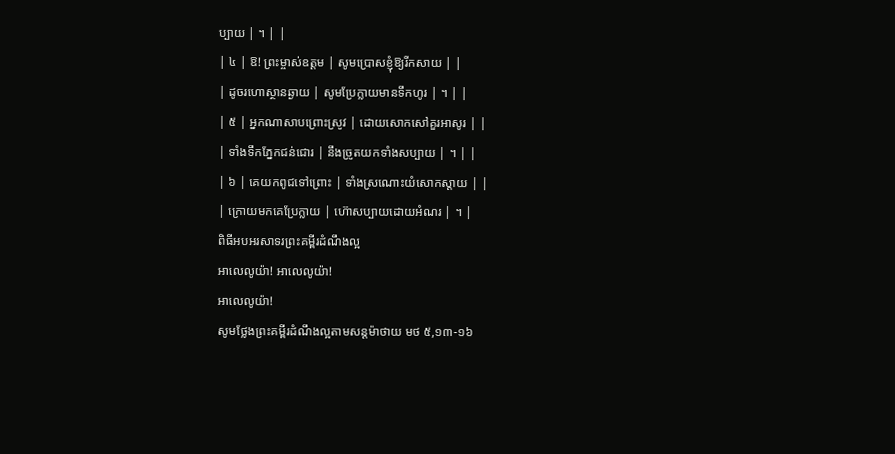ប្បាយ | ។ | |
| ៤ | ឱ! ព្រះម្ចាស់ឧត្តម | សូមប្រោសខ្ញុំឱ្យរីកសាយ | |
| ដូចរហោស្ថានឆ្ងាយ | សូមប្រែក្លាយមានទឹកហូរ | ។ | |
| ៥ | អ្នកណាសាបព្រោះស្រូវ | ដោយសោកសៅគួរអាសូរ | |
| ទាំងទឹកភ្នែកជន់ជោរ | នឹងច្រូតយកទាំងសប្បាយ | ។ | |
| ៦ | គេយកពូជទៅព្រោះ | ទាំងស្រណោះយំសោកស្តាយ | |
| ក្រោយមកគេប្រែក្លាយ | ហ៊ោសប្បាយដោយអំណរ | ។ |
ពិធីអបអរសាទរព្រះគម្ពីរដំណឹងល្អ
អាលេលូយ៉ា! អាលេលូយ៉ា!
អាលេលូយ៉ា!
សូមថ្លែងព្រះគម្ពីរដំណឹងល្អតាមសន្តម៉ាថាយ មថ ៥,១៣-១៦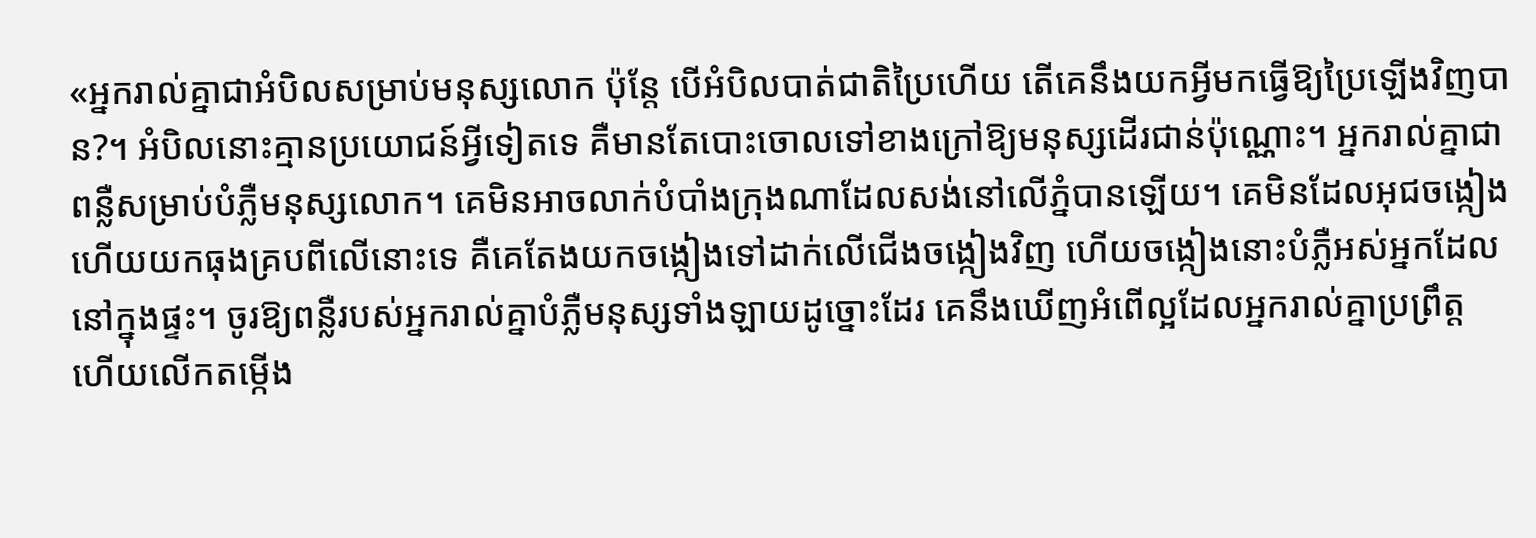«អ្នករាល់គ្នាជាអំបិលសម្រាប់មនុស្សលោក ប៉ុន្តែ បើអំបិលបាត់ជាតិប្រៃហើយ តើគេនឹងយកអ្វីមកធ្វើឱ្យប្រៃឡើងវិញបាន?។ អំបិលនោះគ្មានប្រយោជន៍អ្វីទៀតទេ គឺមានតែបោះចោលទៅខាងក្រៅឱ្យមនុស្សដើរជាន់ប៉ុណ្ណោះ។ អ្នករាល់គ្នាជាពន្លឺសម្រាប់បំភ្លឺមនុស្សលោក។ គេមិនអាចលាក់បំបាំងក្រុងណាដែលសង់នៅលើភ្នំបានឡើយ។ គេមិនដែលអុជចង្កៀង ហើយយកធុងគ្របពីលើនោះទេ គឺគេតែងយកចង្កៀងទៅដាក់លើជើងចង្កៀងវិញ ហើយចង្កៀងនោះបំភ្លឺអស់អ្នកដែលនៅក្នុងផ្ទះ។ ចូរឱ្យពន្លឺរបស់អ្នករាល់គ្នាបំភ្លឺមនុស្សទាំងឡាយដូច្នោះដែរ គេនឹងឃើញអំពើល្អដែលអ្នករាល់គ្នាប្រព្រឹត្ត ហើយលើកតម្កើង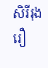សិរីរុងរឿ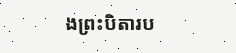ងព្រះបិតារប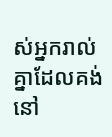ស់អ្នករាល់គ្នាដែលគង់នៅ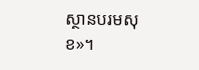ស្ថានបរមសុខ»។